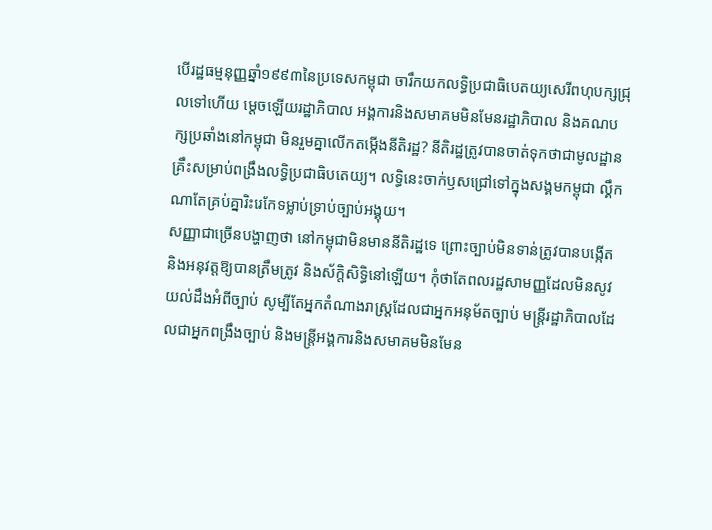បើរដ្ឋធម្មនុញ្ញឆ្នាំ១៩៩៣នៃប្រទេសកម្ពុជា ចារឹកយកលទ្ធិប្រជាធិបេតយ្យសេរីពហុបក្សជ្រុលទៅហើយ ម្តេចឡើយរដ្ឋាភិបាល អង្គការនិងសមាគមមិនមែនរដ្ឋាភិបាល និងគណបក្សប្រឆាំងនៅកម្ពុជា មិនរួមគ្នាលើកតម្កើងនីតិរដ្ឋ? នីតិរដ្ឋត្រូវបានចាត់ទុកថាជាមូលដ្ឋានគ្រឹះសម្រាប់ពង្រឹងលទ្ធិប្រជាធិបតេយ្យ។ លទ្ធិនេះចាក់ឫសជ្រៅទៅក្នុងសង្គមកម្ពុជា ល្គឹកណាតែគ្រប់គ្នារិះរេកែទម្លាប់ទ្រាប់ច្បាប់អង្គុយ។
សញ្ញាជាច្រើនបង្ហាញថា នៅកម្ពុជាមិនមាននីតិរដ្ឋទេ ព្រោះច្បាប់មិនទាន់ត្រូវបានបង្កើត និងអនុវត្តឱ្យបានត្រឹមត្រូវ និងស័ក្តិសិទ្ធិនៅឡើយ។ កុំថាតែពលរដ្ឋសាមញ្ញដែលមិនសូវយល់ដឹងអំពីច្បាប់ សូម្បីតែអ្នកតំណាងរាស្ត្រដែលជាអ្នកអនុម័តច្បាប់ មន្ត្រីរដ្ឋាភិបាលដែលជាអ្នកពង្រឹងច្បាប់ និងមន្ត្រីអង្គការនិងសមាគមមិនមែន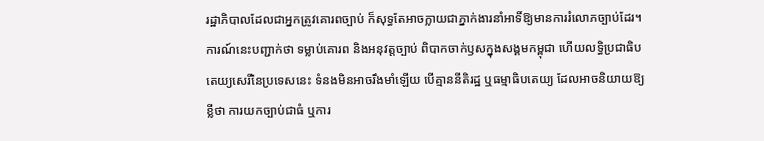រដ្ឋាភិបាលដែលជាអ្នកត្រូវគោរពច្បាប់ ក៏សុទ្ធតែអាចក្លាយជាភ្នាក់ងារនាំអាទិ៍ឱ្យមានការរំលោភច្បាប់ដែរ។ ការណ៍នេះបញ្ជាក់ថា ទម្លាប់គោរព និងអនុវត្តច្បាប់ ពិបាកចាក់ឫសក្នុងសង្គមកម្ពុជា ហើយលទ្ធិប្រជាធិបតេយ្យសេរីនៃប្រទេសនេះ ទំនងមិនអាចរឹងមាំឡើយ បើគ្មាននីតិរដ្ឋ ឬធម្មាធិបតេយ្យ ដែលអាចនិយាយឱ្យខ្លីថា ការយកច្បាប់ជាធំ ឬការ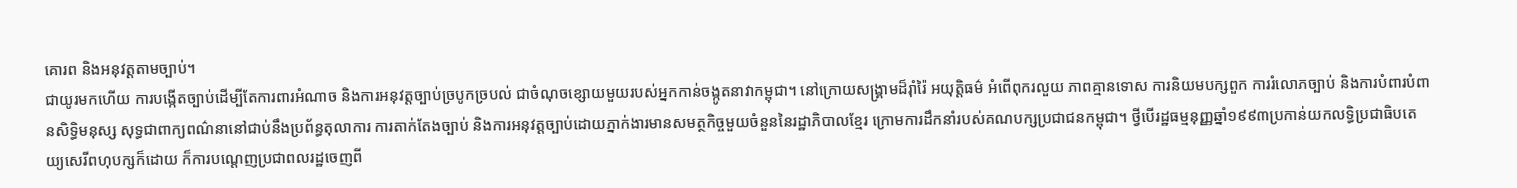គោរព និងអនុវត្តតាមច្បាប់។
ជាយូរមកហើយ ការបង្កើតច្បាប់ដើម្បីតែការពារអំណាច និងការអនុវត្តច្បាប់ច្របូកច្របល់ ជាចំណុចខ្សោយមួយរបស់អ្នកកាន់ចង្កូតនាវាកម្ពុជា។ នៅក្រោយសង្គ្រាមដ៏រ៉ាំរ៉ៃ អយុត្តិធម៌ អំពើពុករលួយ ភាពគ្មានទោស ការនិយមបក្សពួក ការរំលោភច្បាប់ និងការបំពារបំពានសិទ្ធិមនុស្ស សុទ្ធជាពាក្យពណ៌នានៅជាប់នឹងប្រព័ន្ធតុលាការ ការតាក់តែងច្បាប់ និងការអនុវត្តច្បាប់ដោយភ្នាក់ងារមានសមត្ថកិច្ចមួយចំនួននៃរដ្ឋាភិបាលខ្មែរ ក្រោមការដឹកនាំរបស់គណបក្សប្រជាជនកម្ពុជា។ ថ្វីបើរដ្ឋធម្មនុញ្ញឆ្នាំ១៩៩៣ប្រកាន់យកលទិ្ធប្រជាធិបតេយ្យសេរីពហុបក្សក៏ដោយ ក៏ការបណ្តេញប្រជាពលរដ្ឋចេញពី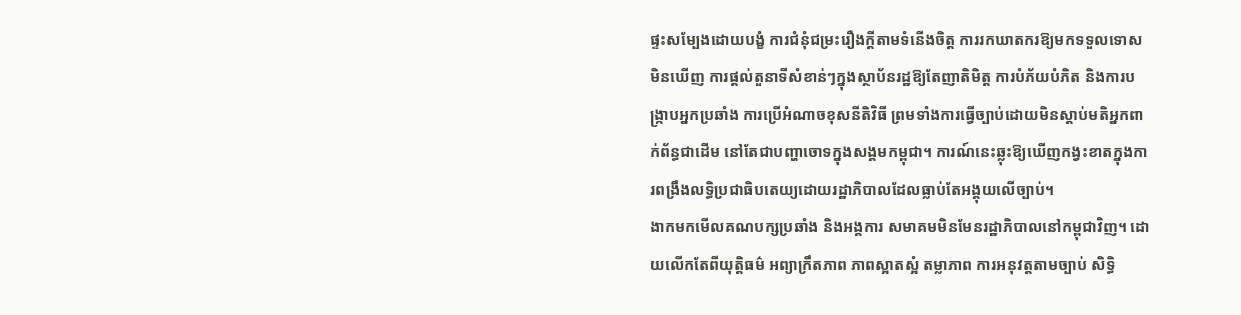ផ្ទះសម្បែងដោយបង្ខំ ការជំនុំជម្រះរឿងក្តីតាមទំនើងចិត្ត ការរកឃាតករឱ្យមកទទួលទោសមិនឃើញ ការផ្តល់តួនាទីសំខាន់ៗក្នុងស្ថាប័នរដ្ឋឱ្យតែញាតិមិត្ត ការបំភ័យបំភិត និងការបង្ក្រាបអ្នកប្រឆាំង ការប្រើអំណាចខុសនីតិវិធី ព្រមទាំងការធ្វើច្បាប់ដោយមិនស្តាប់មតិអ្នកពាក់ព័ន្ធជាដើម នៅតែជាបញ្ហាចោទក្នុងសង្គមកម្ពុជា។ ការណ៍នេះឆ្លុះឱ្យឃើញកង្វះខាតក្នុងការពង្រឹងលទ្ធិប្រជាធិបតេយ្យដោយរដ្ឋាភិបាលដែលធ្លាប់តែអង្គុយលើច្បាប់។
ងាកមកមើលគណបក្សប្រឆាំង និងអង្គការ សមាគមមិនមែនរដ្ឋាភិបាលនៅកម្ពុជាវិញ។ ដោយលើកតែពីយុត្តិធម៌ អព្យាក្រឹតភាព ភាពស្អាតស្អំ តម្លាភាព ការអនុវត្តតាមច្បាប់ សិទ្ធិ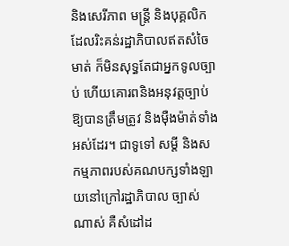និងសេរីភាព មន្ត្រី និងបុគ្គលិកដែលរិះគន់រដ្ឋាភិបាលឥតសំចៃមាត់ ក៏មិនសុទ្ធតែជាអ្នកទូលច្បាប់ ហើយគោរពនិងអនុវត្តច្បាប់ឱ្យបានត្រឹមត្រូវ និងម៉ឺងម៉ាត់ទាំងអស់ដែរ។ ជាទូទៅ សម្ដី និងសកម្មភាពរបស់គណបក្សទាំងឡាយនៅក្រៅរដ្ឋាភិបាល ច្បាស់ណាស់ គឺសំដៅដ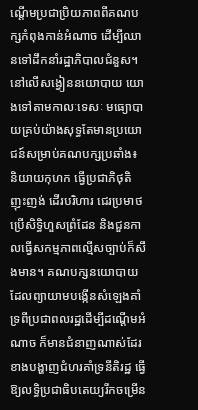ណ្តើមប្រជាប្រិយភាពពីគណបក្សកំពុងកាន់អំណាច ដើម្បីឈានទៅដឹកនាំរដ្ឋាភិបាលជំនួស។ នៅលើសង្វៀននយោបាយ យោងទៅតាមកាលៈទេសៈ មធ្យោបាយគ្រប់យ៉ាងសុទ្ធតែមានប្រយោជន៍សម្រាប់គណបក្សប្រឆាំង៖ និយាយកុហក ធ្វើប្រជាភិថុតិ ញុះញង់ ដើរបរិហារ ជេរប្រមាថ ប្រើសិទ្ធិហួសព្រំដែន និងជួនកាលធ្វើសកម្មភាពល្មើសច្បាប់ក៏សឹងមាន។ គណបក្សនយោបាយដែលព្យាយាមបង្កើនសំឡេងគាំទ្រពីប្រជាពលរដ្ឋដើម្បីដណ្តើមអំណាច ក៏មានជំនាញណាស់ដែរ ខាងបង្ហាញជំហរគាំទ្រនីតិរដ្ឋ ធ្វើឱ្យលទ្ធិប្រជាធិបតេយ្យរីកចម្រើន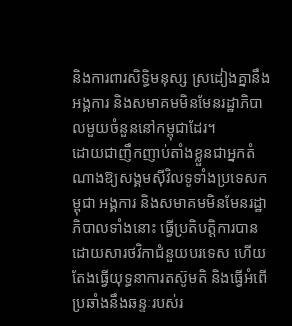និងការពារសិទ្ធិមនុស្ស ស្រដៀងគ្នានឹងអង្គការ និងសមាគមមិនមែនរដ្ឋាភិបាលមួយចំនួននៅកម្ពុជាដែរ។
ដោយជាញឹកញាប់តាំងខ្លួនជាអ្នកតំណាងឱ្យសង្គមស៊ីវិលទូទាំងប្រទេសកម្ពុជា អង្គការ និងសមាគមមិនមែនរដ្ឋាភិបាលទាំងនោះ ធ្វើប្រតិបត្តិការបានដោយសារថវិកាជំនួយបរទេស ហើយតែងធ្វើយុទ្ធនាការតស៊ូមតិ និងធ្វើអំពើប្រឆាំងនឹងឆន្ទៈរបស់រ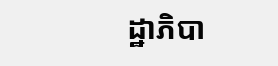ដ្ឋាភិបា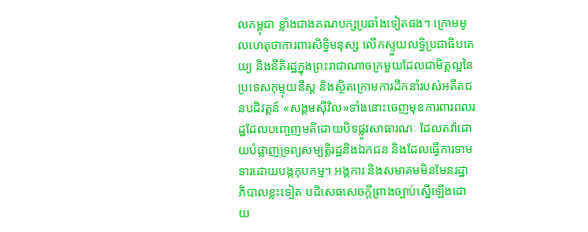លកម្ពុជា ខ្លាំងជាងគណបក្សប្រឆាំងទៀតផង។ ក្រោមមូលហេតុថាការពារសិទ្ធិមនុស្ស លើកស្ទួយលទ្ធិប្រជាធិបតេយ្យ និងនីតិរដ្ឋក្នុងព្រះរាជាណាចក្រមួយដែលជាមិត្តល្អនៃប្រទេសកុម្មុយនីស្ត និងស្ថិតក្រោមការដឹកនាំរបស់អតីតជនបដិវត្តន៍ «សង្គមស៊ីវិល»ទាំងនោះចេញមុខការពារពលរដ្ឋដែលបញ្ចេញមតិដោយបិទផ្លូវសាធារណៈ ដែលតវ៉ាដោយបំផ្លាញទ្រព្យសម្បត្តិរដ្ឋនិងឯកជន និងដែលធ្វើការទាមទារដោយបង្កកុបកម្ម។ អង្គការ និងសមាគមមិនមែនរដ្ឋាភិបាលខ្លះទៀត បដិសេធសេចក្តីព្រាងច្បាប់ស្នើឡើងដោយ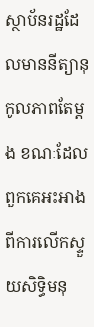ស្ថាប័នរដ្ឋដែលមាននីត្យានុកូលភាពតែម្តង ខណៈដែលពួកគេអះអាងពីការលើកស្ទួយសិទ្ធិមនុ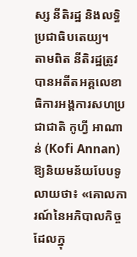ស្ស នីតិរដ្ឋ និងលទ្ធិប្រជាធិបតេយ្យ។
តាមពិត នីតិរដ្ឋត្រូវបានអតីតអគ្គលេខាធិការអង្គការសហប្រជាជាតិ កូហ្វី អាណាន់ (Kofi Annan) ឱ្យនិយមន័យបែបទូលាយថា៖ «គោលការណ៍នៃអភិបាលកិច្ចដែលក្នុ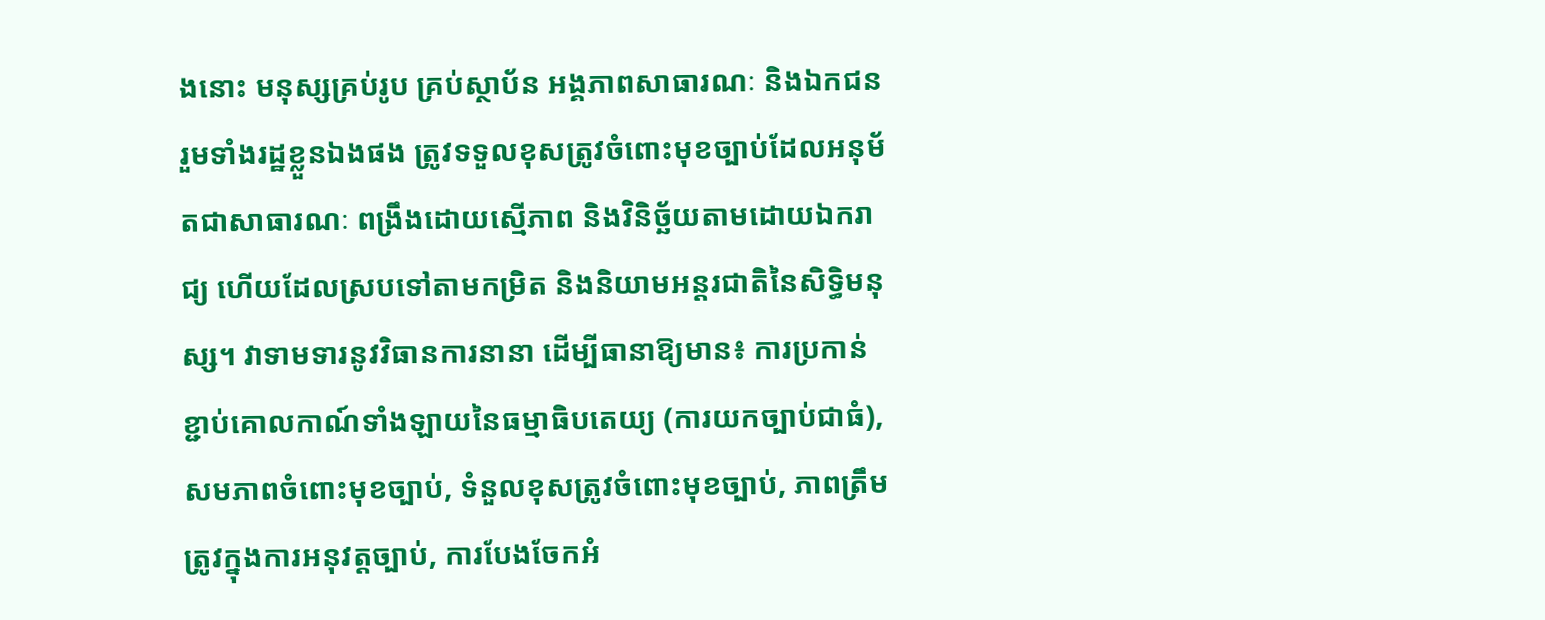ងនោះ មនុស្សគ្រប់រូប គ្រប់ស្ថាប័ន អង្គភាពសាធារណៈ និងឯកជន រួមទាំងរដ្ឋខ្លួនឯងផង ត្រូវទទួលខុសត្រូវចំពោះមុខច្បាប់ដែលអនុម័តជាសាធារណៈ ពង្រឹងដោយស្មើភាព និងវិនិច្ឆ័យតាមដោយឯករាជ្យ ហើយដែលស្របទៅតាមកម្រិត និងនិយាមអន្តរជាតិនៃសិទ្ធិមនុស្ស។ វាទាមទារនូវវិធានការនានា ដើម្បីធានាឱ្យមាន៖ ការប្រកាន់ខ្ជាប់គោលកាណ៍ទាំងឡាយនៃធម្មាធិបតេយ្យ (ការយកច្បាប់ជាធំ), សមភាពចំពោះមុខច្បាប់, ទំនួលខុសត្រូវចំពោះមុខច្បាប់, ភាពត្រឹមត្រូវក្នុងការអនុវត្តច្បាប់, ការបែងចែកអំ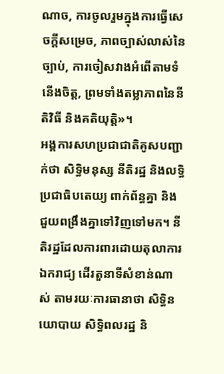ណាច, ការចូលរួមក្នុងការធ្វើសេចក្តីសម្រេច, ភាពច្បាស់លាស់នៃច្បាប់, ការចៀសវាងអំពើតាមទំនើងចិត្ត, ព្រមទាំងតម្លាភាពនៃនីតិវិធី និងគតិយុត្តិ»។
អង្គការសហប្រជាជាតិគូសបញ្ជាក់ថា សិទ្ធិមនុស្ស នីតិរដ្ឋ និងលទ្ធិប្រជាធិបតេយ្យ ពាក់ព័ន្ធគ្នា និងជួយពង្រឹងគ្នាទៅវិញទៅមក។ នីតិរដ្ឋដែលការពារដោយតុលាការឯករាជ្យ ដើរតួនាទីសំខាន់ណាស់ តាមរយៈការធានាថា សិទ្ធិនយោបាយ សិទ្ធិពលរដ្ឋ និ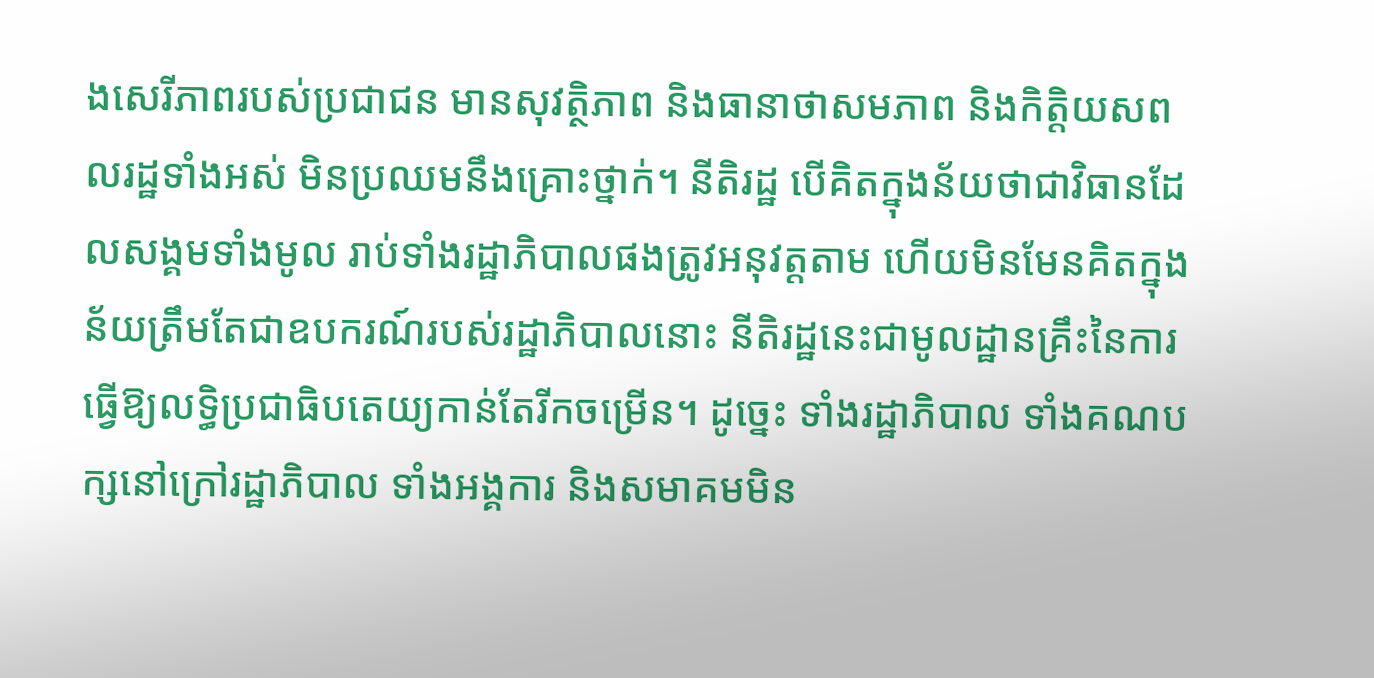ងសេរីភាពរបស់ប្រជាជន មានសុវត្ថិភាព និងធានាថាសមភាព និងកិត្តិយសពលរដ្ឋទាំងអស់ មិនប្រឈមនឹងគ្រោះថ្នាក់។ នីតិរដ្ឋ បើគិតក្នុងន័យថាជាវិធានដែលសង្គមទាំងមូល រាប់ទាំងរដ្ឋាភិបាលផងត្រូវអនុវត្តតាម ហើយមិនមែនគិតក្នុងន័យត្រឹមតែជាឧបករណ៍របស់រដ្ឋាភិបាលនោះ នីតិរដ្ឋនេះជាមូលដ្ឋានគ្រឹះនៃការធ្វើឱ្យលទ្ធិប្រជាធិបតេយ្យកាន់តែរីកចម្រើន។ ដូច្នេះ ទាំងរដ្ឋាភិបាល ទាំងគណបក្សនៅក្រៅរដ្ឋាភិបាល ទាំងអង្គការ និងសមាគមមិន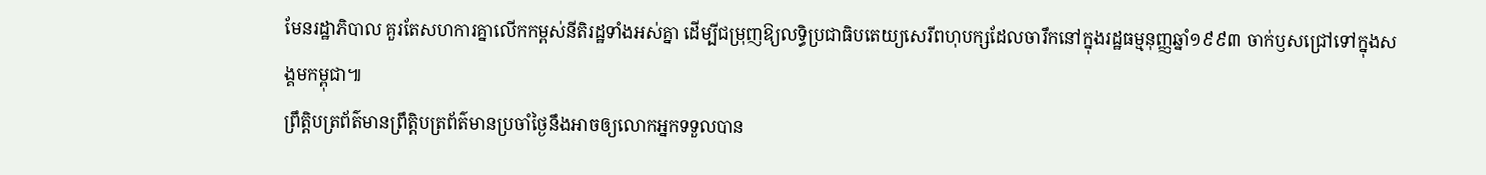មែនរដ្ឋាភិបាល គួរតែសហការគ្នាលើកកម្ពស់នីតិរដ្ឋទាំងអស់គ្នា ដើម្បីជម្រុញឱ្យលទ្ធិប្រជាធិបតេយ្យសេរីពហុបក្សដែលចារឹកនៅក្នុងរដ្ឋធម្មនុញ្ញឆ្នាំ១៩៩៣ ចាក់ឫសជ្រៅទៅក្នុងសង្គមកម្ពុជា៕
ព្រឹត្តិបត្រព័ត៌មានព្រឹត្តិបត្រព័ត៌មានប្រចាំថ្ងៃនឹងអាចឲ្យលោកអ្នកទទួលបាន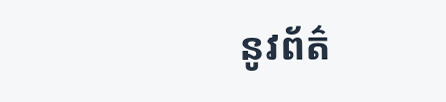នូវព័ត៌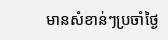មានសំខាន់ៗប្រចាំថ្ងៃ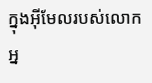ក្នុងអ៊ីមែលរបស់លោកអ្ន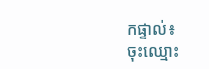កផ្ទាល់៖
ចុះឈ្មោះ